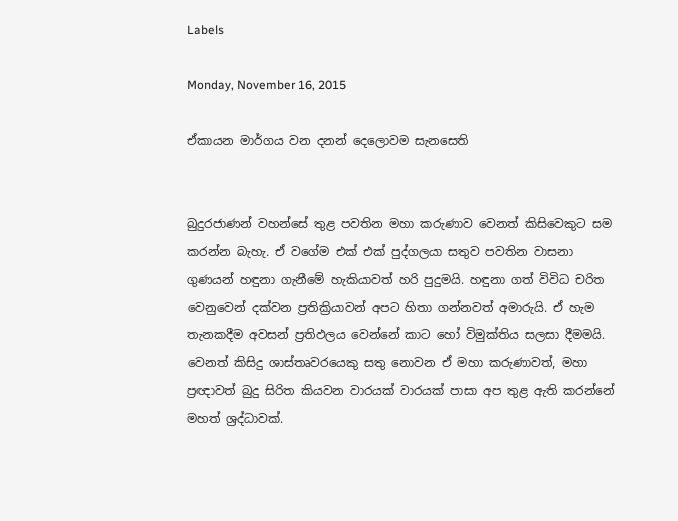Labels

Monday, November 16, 2015

ඒකායන මාර්ගය වන දනන් දෙලොවම සැනසෙති


බුදුරජාණන් වහන්සේ තුළ පවතින මහා කරුණාව වෙනත් කිසිවෙකුට සම කරන්න බැහැ. ඒ වගේම එක් එක් පුද්ගලයා සතුව පවතින වාසනා ගුණයන් හඳුනා ගැනීමේ හැකියාවත් හරි පුදුමයි. හඳුනා ගත් විවිධ චරිත වෙනුවෙන් දක්වන ප්‍රතික්‍රියාවන් අපට හිතා ගන්නවත් අමාරුයි. ඒ හැම තැනකදීම අවසන් ප්‍රතිඵලය වෙන්නේ කාට හෝ විමුක්තිය සලසා දීමමයි. වෙනත් කිසිදු ශාස්තෘවරයෙකු සතු නොවන ඒ මහා කරුණාවත්, මහා ප්‍රඥාවත් බුදු සිරිත කියවන වාරයක් වාරයක් පාසා අප තුළ ඇති කරන්නේ මහත් ශ්‍රද්ධාවක්.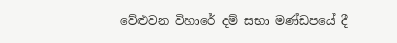වේළුවන විහාරේ දම් සභා මණ්ඩපයේ දී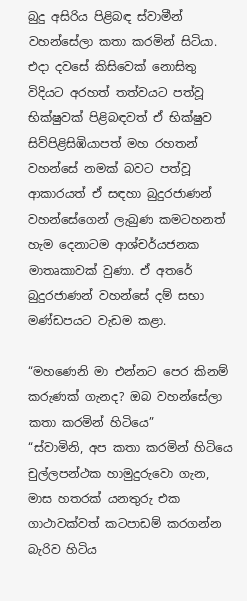බුදු අසිරිය පිළිබඳ ස්වාමීන් වහන්සේලා කතා කරමින් සිටියා. එදා දවසේ කිසිවෙක් නොසිතු විදියට අරහත් තත්වයට පත්වූ භික්ෂුවක් පිළිබඳවත් ඒ භික්ෂුව සිව්පිළිසිඹියාපත් මහ රහතන් වහන්සේ නමක් බවට පත්වූ ආකාරයත් ඒ සඳහා බුදුරජාණන් වහන්සේගෙන් ලැබුණ කමටහනත් හැම දෙනාටම ආශ්චර්යජනක මාතෘකාවක් වුණා. ඒ අතරේ බුදුරජාණන් වහන්සේ දම් සභා මණ්ඩපයට වැඩම කළා.

“මහණෙනි මා එන්නට පෙර කිනම් කරුණක් ගැනද? ඔබ වහන්සේලා කතා කරමින් හිටියෙ”
“ස්වාමිනි, අප කතා කරමින් හිටියෙ චුල්ලපන්ථක හාමුදුරුවො ගැන, මාස හතරක් යනතුරු එක ගාථාවක්වත් කටපාඩම් කරගන්න බැරිව හිටිය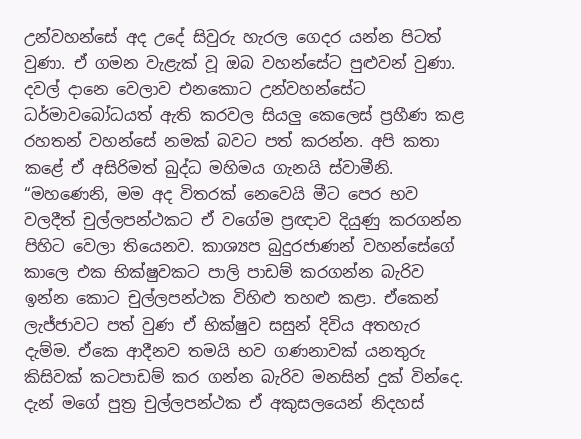උන්වහන්සේ අද උදේ සිවුරු හැරල ගෙදර යන්න පිටත් වුණා. ඒ ගමන වැළැක් වූ ඔබ වහන්සේට පුළුවන් වුණා. දවල් දානෙ වෙලාව එනකොට උන්වහන්සේට ධර්මාවබෝධයත් ඇති කරවල සියලු කෙලෙස් ප්‍රහීණ කළ රහතන් වහන්සේ නමක් බවට පත් කරන්න. අපි කතා කළේ ඒ අසිරිමත් බුද්ධ මහිමය ගැනයි ස්වාමීනි.
“මහණෙනි, මම අද විතරක් නෙවෙයි මීට පෙර භව වලදීත් චුල්ලපන්ථකට ඒ වගේම ප්‍රඥාව දියුණු කරගන්න පිහිට වෙලා තියෙනව. කාශ්‍යප බුදුරජාණන් වහන්සේගේ කාලෙ එක භික්ෂුවකට පාලි පාඩම් කරගන්න බැරිව ඉන්න කොට චුල්ලපන්ථක විහිළු තහළු කළා. ඒකෙන් ලැජ්ජාවට පත් වුණ ඒ භික්ෂුව සසුන් දිවිය අතහැර දැම්ම. ඒකෙ ආදීනව තමයි භව ගණනාවක් යනතුරු කිසිවක් කටපාඩම් කර ගන්න බැරිව මනසින් දුක් වින්දෙ. දැන් මගේ පුත්‍ර චුල්ලපන්ථක ඒ අකුසලයෙන් නිදහස්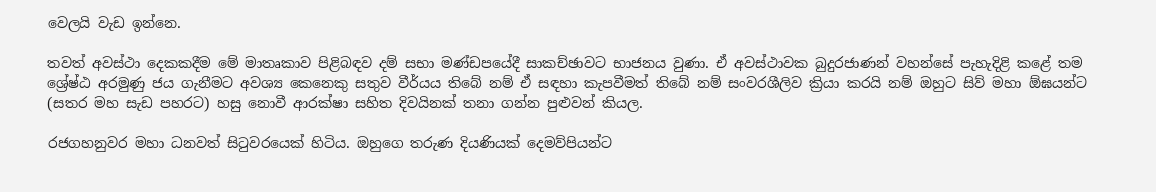වෙලයි වැඩ ඉන්නෙ.

තවත් අවස්ථා දෙකකදීම මේ මාතෘකාව පිළිබඳව දම් සභා මණ්ඩපයේදී සාකච්ඡාවට භාජනය වුණා. ඒ අවස්ථාවක බුදුරජාණන් වහන්සේ පැහැදිළි කළේ තම ශ්‍රේෂ්ඨ අරමුණු ජය ගැනීමට අවශ්‍ය කෙනෙකු සතුව වීර්යය තිබේ නම් ඒ සඳහා කැපවීමත් තිබේ නම් සංවරශීලිව ක්‍රියා කරයි නම් ඔහුට සිව් මහා ඕඝයන්ට (සතර මහ සැඩ පහරට) හසු නොවී ආරක්ෂා සහිත දිවයිනක් තනා ගන්න පුළුවන් කියල.

රජගහනුවර මහා ධනවත් සිටුවරයෙක් හිටිය. ඔහුගෙ තරුණ දියණියක් දෙමව්පියන්ට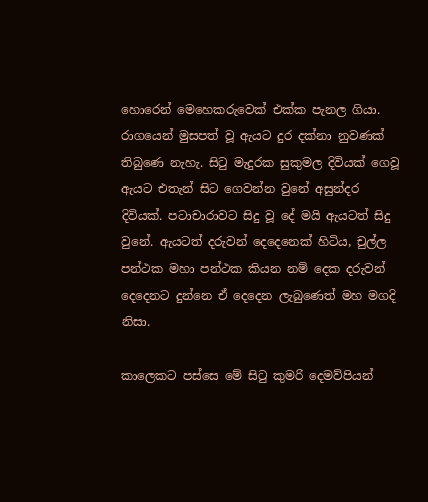හොරෙන් මෙහෙකරුවෙක් එක්ක පැනල ගියා. රාගයෙන් මුසපත් වූ ඇයට දුර දක්නා නුවණක් තිබුණෙ නැහැ. සිටු මැදුරක සුකුමල දිවියක් ගෙවූ ඇයට එතැන් සිට ගෙවන්න වුනේ අසුන්දර දිවියක්. පටාචාරාවට සිදු වූ දේ මයි ඇයටත් සිදු වුනේ. ඇයටත් දරුවන් දෙදෙනෙක් හිටිය, චුල්ල පන්ථක මහා පන්ථක කියන නම් දෙක දරුවන් දෙදෙනට දුන්නෙ ඒ දෙදෙන ලැබුණෙත් මහ මගදි නිසා.

කාලෙකට පස්සෙ මේ සිටු කුමරි දෙමව්පියන්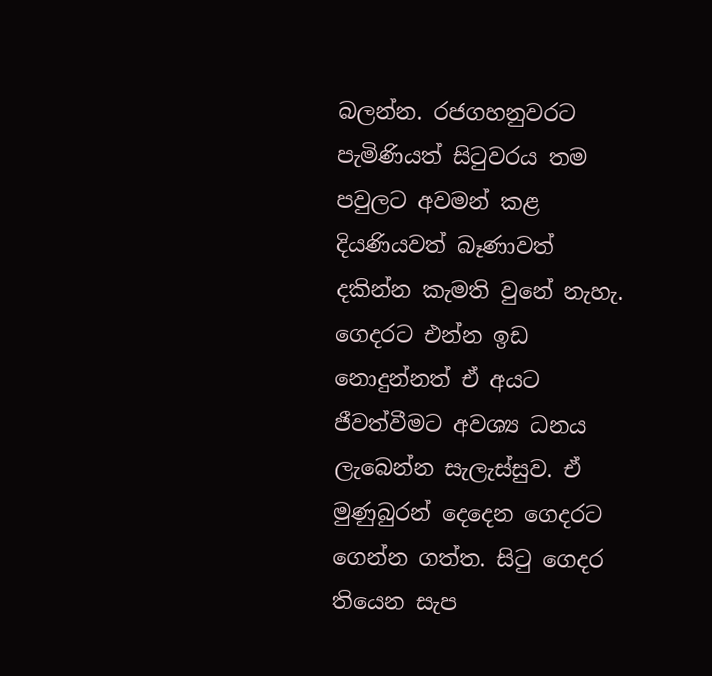බලන්න. රජගහනුවරට පැමිණියත් සිටුවරය තම පවුලට අවමන් කළ දියණියවත් බෑණාවත් දකින්න කැමති වුනේ නැහැ. ගෙදරට එන්න ඉඩ නොදුන්නත් ඒ අයට ජීවත්වීමට අවශ්‍ය ධනය ලැබෙන්න සැලැස්සුව. ඒ මුණුබුරන් දෙදෙන ගෙදරට ගෙන්න ගත්ත. සිටු ගෙදර තියෙන සැප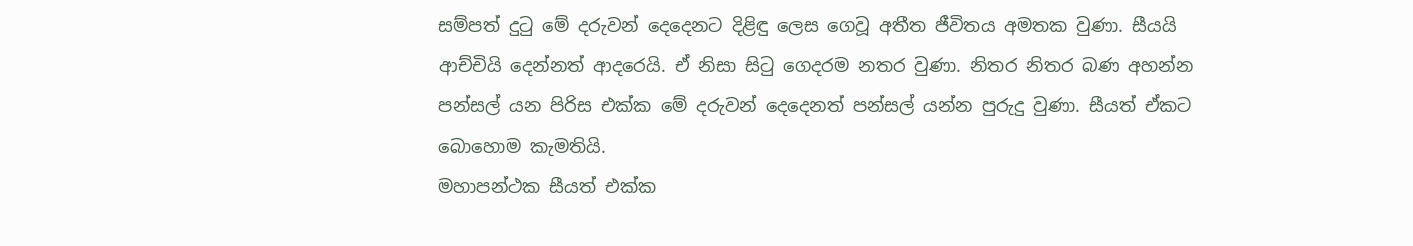සම්පත් දුටු මේ දරුවන් දෙදෙනට දිළිඳු ලෙස ගෙවූ අතීත ජීවිතය අමතක වුණා. සීයයි ආච්චියි දෙන්නත් ආදරෙයි. ඒ නිසා සිටු ගෙදරම නතර වුණා. නිතර නිතර බණ අහන්න පන්සල් යන පිරිස එක්ක මේ දරුවන් දෙදෙනත් පන්සල් යන්න පුරුදු වුණා. සීයත් ඒකට බොහොම කැමතියි.
මහාපන්ථක සීයත් එක්ක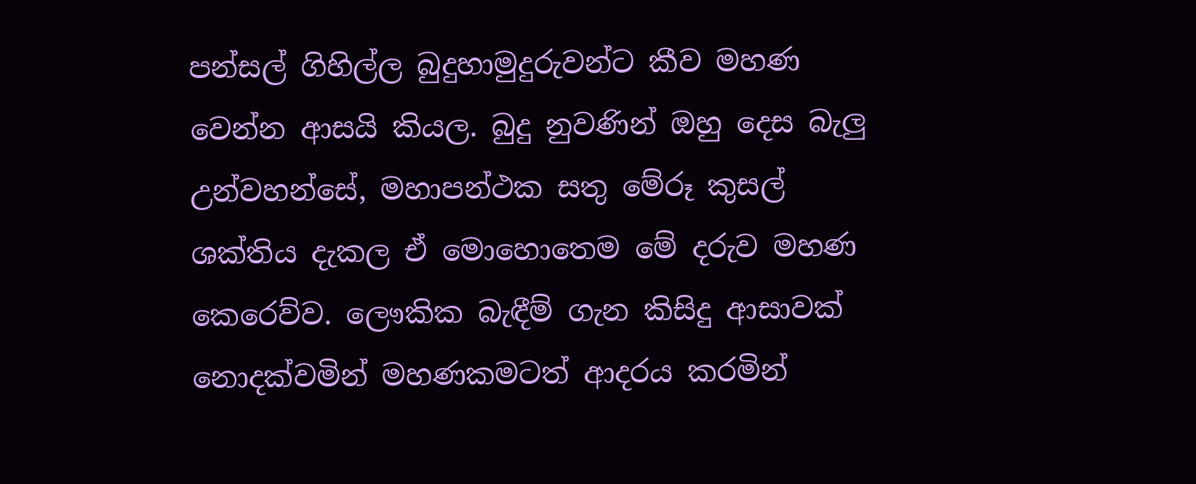පන්සල් ගිහිල්ල බුදුහාමුදුරුවන්ට කීව මහණ වෙන්න ආසයි කියල. බුදු නුවණින් ඔහු දෙස බැලු උන්වහන්සේ, මහාපන්ථක සතු මේරූ කුසල් ශක්තිය දැකල ඒ මොහොතෙම මේ දරුව මහණ කෙරෙව්ව. ලෞකික බැඳීම් ගැන කිසිදු ආසාවක් නොදක්වමින් මහණකමටත් ආදරය කරමින්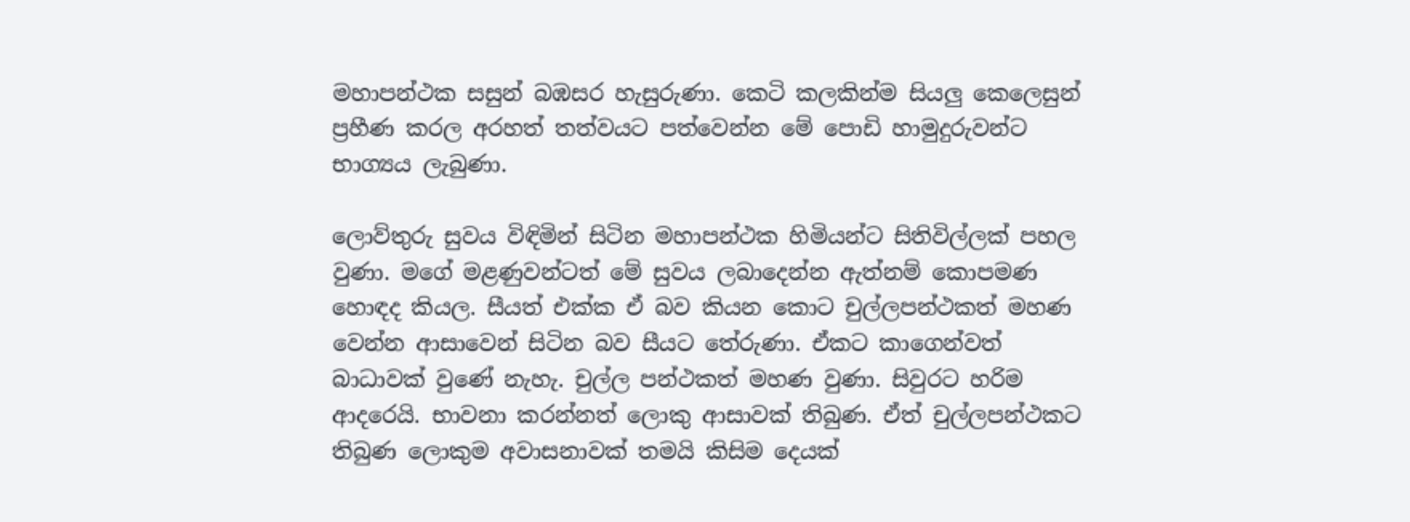මහාපන්ථක සසුන් බඹසර හැසුරුණා. කෙටි කලකින්ම සියලු කෙලෙසුන් ප්‍රහීණ කරල අරහත් තත්වයට පත්වෙන්න මේ පොඩි හාමුදුරුවන්ට භාග්‍යය ලැබුණා.

ලොව්තුරු සුවය විඳිමින් සිටින මහාපන්ථක හිමියන්ට සිතිවිල්ලක් පහල වුණා. මගේ මළණුවන්ටත් මේ සුවය ලබාදෙන්න ඇත්නම් කොපමණ හොඳද කියල. සීයත් එක්ක ඒ බව කියන කොට චුල්ලපන්ථකත් මහණ වෙන්න ආසාවෙන් සිටින බව සීයට තේරුණා. ඒකට කාගෙන්වත් බාධාවක් වුණේ නැහැ. චුල්ල පන්ථකත් මහණ වුණා. සිවුරට හරිම ආදරෙයි. භාවනා කරන්නත් ලොකු ආසාවක් තිබුණ. ඒත් චුල්ලපන්ථකට තිබුණ ලොකුම අවාසනාවක් තමයි කිසිම දෙයක්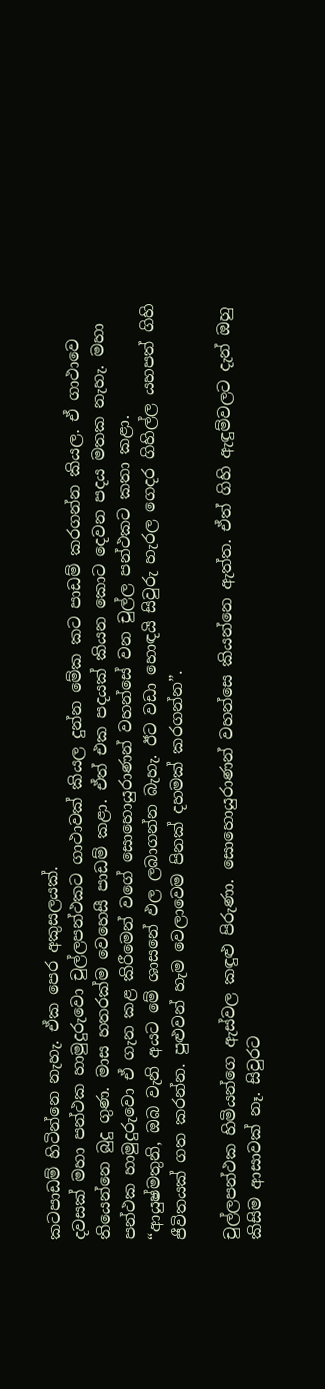කටපාඩම් හිටින්නෙ නැහැ. ඒක පෙර අකුසලයක්.
දවසක් මහා පන්ථක හාමුදුරුවො චුල්ලපන්ථකට ගාථාවක් කියල දුන්න මේක කට පාඩම් කරගන්න කියල. ඒ ගාථාවෙ තියෙන්නෙ බුදු ගුණ. මාස හතරක්ම වෙහෙසී පාඩම් කළා. ඒත් එක පදයක් කියන කොට දෙවන පදය මතක නැහැ. මහා පන්ථක හාමුදුරුවො ඒ ගැන කළ කිරීමෙන් වගේ සොහොයුරාණන් වහන්සේ වන චුල්ල පන්ථකට කතා කළා.
“ආයුෂ්මතුනි, ඔබ වැනි අයට මේ ශාසනේ ඵල ලබාගන්න බැහැ. ඊට වඩා හොඳයි සිවුරු හැරල ගෙදර ගිහිල්ල යහපත් ගිහි ජීවිතයක් ගත කරන්න. පුළුවන් හැම වෙලාවෙම පිනක් දහමක් කරගන්න”.

චුල්ලපන්ථක හිමියන්ගෙ ඇස්වල කඳුළු පිරුණා. සොහොයුරාණන් වහන්සෙ කියන්නෙ ඇත්ත. ඒත් ගිහි ඇඳුම්වලට දැන් ඔහු කිසිම ආසාවක් නෑ. සිවුරට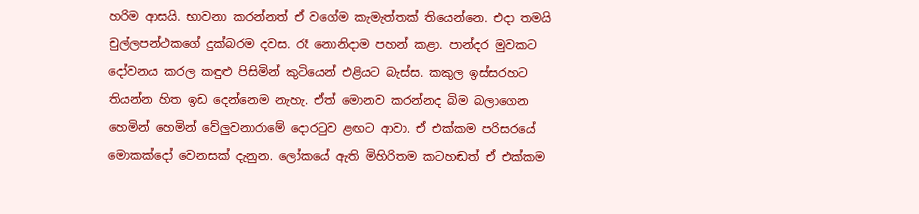හරිම ආසයි. භාවනා කරන්නත් ඒ වගේම කැමැත්තක් තියෙන්නෙ. එදා තමයි චුල්ලපන්ථකගේ දුක්බරම දවස. රෑ නොනිදාම පහන් කළා. පාන්දර මුවකට දෝවනය කරල කඳුළු පිසිමින් කුටියෙන් එළියට බැස්ස. කකුල ඉස්සරහට තියන්න හිත ඉඩ දෙන්නෙම නැහැ. ඒත් මොනව කරන්නද බිම බලාගෙන හෙමින් හෙමින් වේලුවනාරාමේ දොරටුව ළඟට ආවා. ඒ එක්කම පරිසරයේ මොකක්දෝ වෙනසක් දැනුන. ලෝකයේ ඇති මිහිරිතම කටහඬත් ඒ එක්කම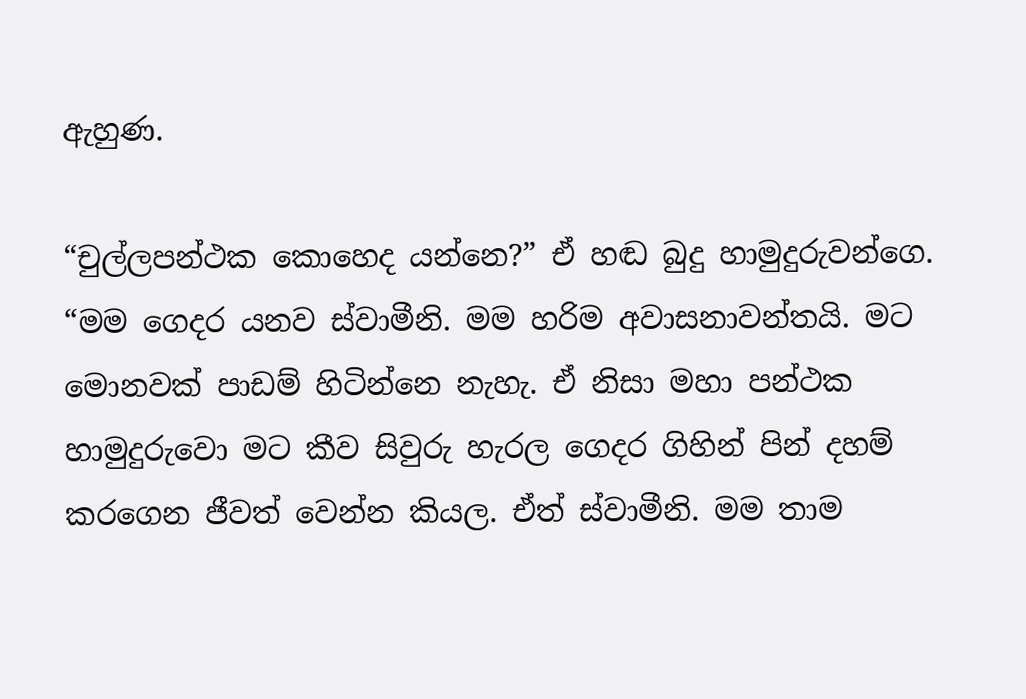ඇහුණ.

“චුල්ලපන්ථක කොහෙද යන්නෙ?” ඒ හඬ බුදු හාමුදුරුවන්ගෙ.
“මම ගෙදර යනව ස්වාමීනි. මම හරිම අවාසනාවන්තයි. මට මොනවක් පාඩම් හිටින්නෙ නැහැ. ඒ නිසා මහා පන්ථක හාමුදුරුවො මට කීව සිවුරු හැරල ගෙදර ගිහින් පින් දහම් කරගෙන ජීවත් වෙන්න කියල. ඒත් ස්වාමීනි. මම තාම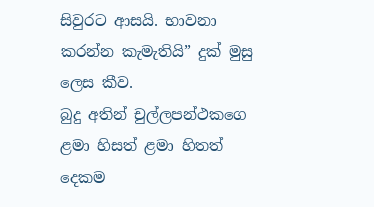සිවුරට ආසයි. භාවනා කරන්න කැමැතියි” දුක් මුසු ලෙස කීව.
බුදු අතින් චුල්ලපන්ථකගෙ ළමා හිසත් ළමා හිතත් දෙකම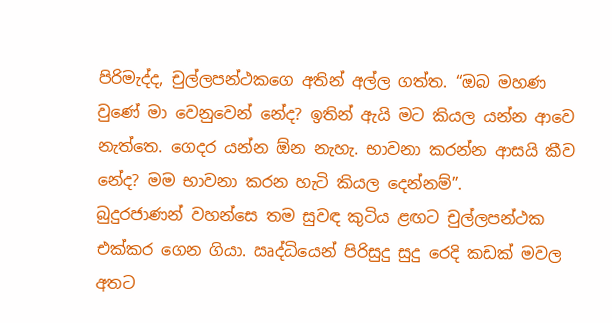පිරිමැද්ද, චුල්ලපන්ථකගෙ අතින් අල්ල ගත්ත. “ඔබ මහණ වුණේ මා වෙනුවෙන් නේද? ඉතින් ඇයි මට කියල යන්න ආවෙ නැත්තෙ. ගෙදර යන්න ඕන නැහැ. භාවනා කරන්න ආසයි කීව නේද? මම භාවනා කරන හැටි කියල දෙන්නම්”.
බුදුරජාණන් වහන්සෙ තම සුවඳ කුටිය ළඟට චුල්ලපන්ථක එක්කර ගෙන ගියා. ඍද්ධියෙන් පිරිසුදු සුදු රෙදි කඩක් මවල අතට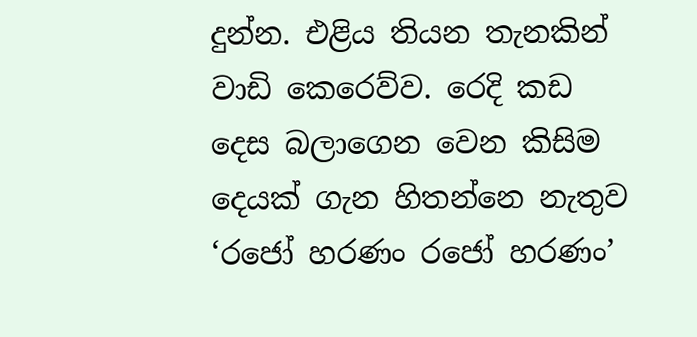දුන්න. එළිය තියන තැනකින් වාඩි කෙරෙව්ව. රෙදි කඩ දෙස බලාගෙන වෙන කිසිම දෙයක් ගැන හිතන්නෙ නැතුව ‘රජෝ හරණං රජෝ හරණං’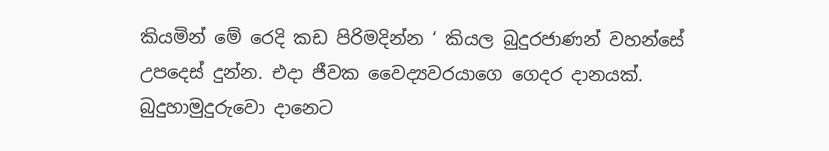කියමින් මේ රෙදි කඩ පිරිමදින්න ‘ කියල බුදුරජාණන් වහන්සේ උපදෙස් දුන්න. එදා ජීවක වෛද්‍යවරයාගෙ ගෙදර දානයක්. බුදුහාමුදුරුවො දානෙට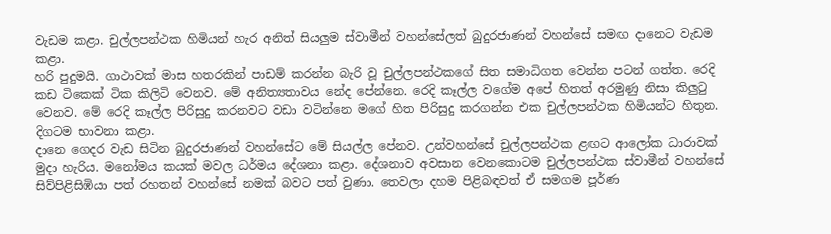වැඩම කළා. චුල්ලපන්ථක හිමියන් හැර අනිත් සියලුම ස්වාමීන් වහන්සේලත් බුදුරජාණන් වහන්සේ සමඟ දානෙට වැඩම කළා.
හරි පුදුමයි. ගාථාවක් මාස හතරකින් පාඩම් කරන්න බැරි වූ චුල්ලපන්ථකගේ සිත සමාධිගත වෙන්න පටන් ගත්ත. රෙදි කඩ ටිකෙක් ටික කිලිටි වෙනව. මේ අනිත්‍යතාවය නේද පේන්නෙ. රෙදි කෑල්ල වගේම අපේ හිතත් අරමුණු නිසා කිලුටු වෙනව. මේ රෙදි කෑල්ල පිරිසුදු කරනවට වඩා වටින්නෙ මගේ හිත පිරිසුදු කරගන්න එක චුල්ලපන්ථක හිමියන්ට හිතුන. දිගටම භාවනා කළා.
දානෙ ගෙදර වැඩ සිටින බුදුරජාණන් වහන්සේට මේ සියල්ල පේනව. උන්වහන්සේ චුල්ලපන්ථක ළඟට ආලෝක ධාරාවක් මුදා හැරිය. මනෝමය කයක් මවල ධර්මය දේශනා කළා. දේශනාව අවසාන වෙනකොටම චුල්ලපන්ථක ස්වාමීන් වහන්සේ සිව්පිළිසිඹියා පත් රහතන් වහන්සේ නමක් බවට පත් වුණා. තෙවලා දහම පිළිබඳවත් ඒ සමගම පූර්ණ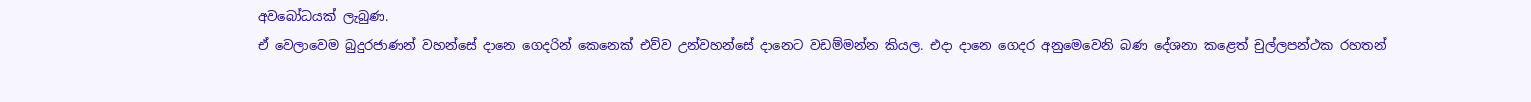අවබෝධයක් ලැබුණ.
ඒ වෙලාවෙම බුදුරජාණන් වහන්සේ දානෙ ගෙදරින් කෙනෙක් එව්ව උන්වහන්සේ දානෙට වඩම්මන්න කියල. එදා දානෙ ගෙදර අනුමෙවෙනි බණ දේශනා කළෙත් චුල්ලපන්ථක රහතන්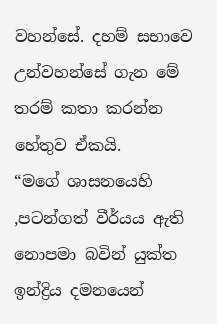වහන්සේ. දහම් සභාවෙ උන්වහන්සේ ගැන මේ තරම් කතා කරන්න හේතුව ඒකයි.
“මගේ ශාසනයෙහි ,පටන්ගත් වීර්යය ඇති නොපමා බවින් යුක්ත ඉන්ද්‍රිය දමනයෙන්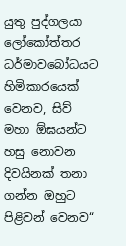යුතු පුද්ගලයා ලෝකෝත්තර ධර්මාවබෝධයට හිමිකාරයෙක් වෙනව, සිව් මහා ඕඝයන්ට හසු නොවන දිවයිනක් තනා ගන්න ඔහුට පිළිවන් වෙනව“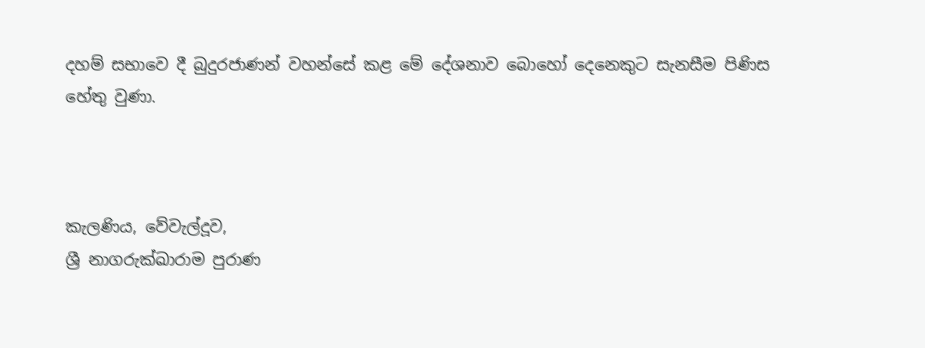දහම් සභාවෙ දී බුදුරජාණන් වහන්සේ කළ මේ දේශනාව බොහෝ දෙනෙකුට සැනසීම පිණිස හේතු වුණා.



කැලණිය, වේවැල්දූව,
ශ්‍රී නාගරුක්ඛාරාම පුරාණ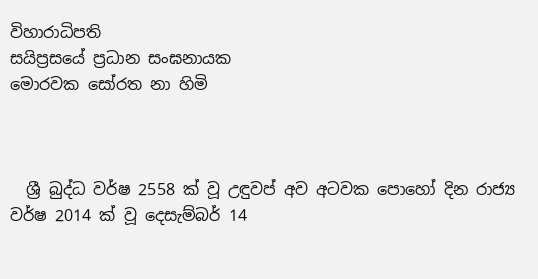විහාරාධිපති
සයිප්‍රසයේ ප්‍රධාන සංඝනායක
මොරවක සෝරත නා හිමි



  ශ්‍රී බුද්ධ වර්ෂ 2558 ක් වූ උඳුවප් අව අටවක පොහෝ දින රාජ්‍ය වර්ෂ 2014 ක් වූ දෙසැම්බර් 14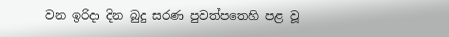වන ඉරිදා දින බුදු සරණ පුවත්පතෙහි පළ වූ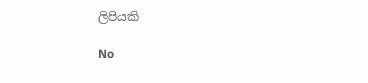ලිපියකි

No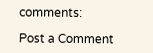comments:

Post a Comment